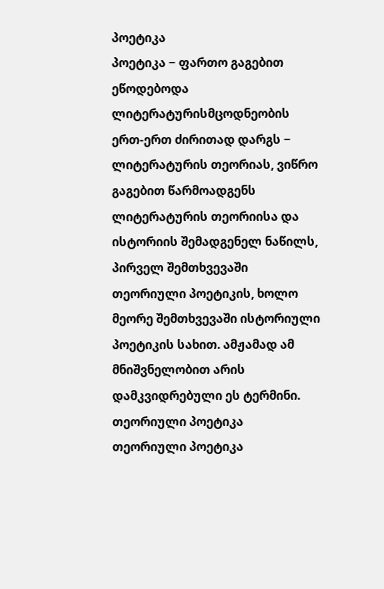პოეტიკა
პოეტიკა − ფართო გაგებით ეწოდებოდა ლიტერატურისმცოდნეობის ერთ-ერთ ძირითად დარგს − ლიტერატურის თეორიას, ვიწრო გაგებით წარმოადგენს ლიტერატურის თეორიისა და ისტორიის შემადგენელ ნაწილს, პირველ შემთხვევაში თეორიული პოეტიკის, ხოლო მეორე შემთხვევაში ისტორიული პოეტიკის სახით. ამჟამად ამ მნიშვნელობით არის დამკვიდრებული ეს ტერმინი.
თეორიული პოეტიკა
თეორიული პოეტიკა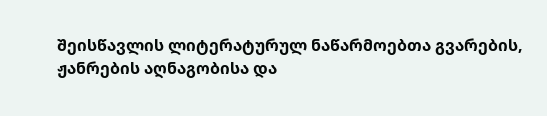შეისწავლის ლიტერატურულ ნაწარმოებთა გვარების, ჟანრების აღნაგობისა და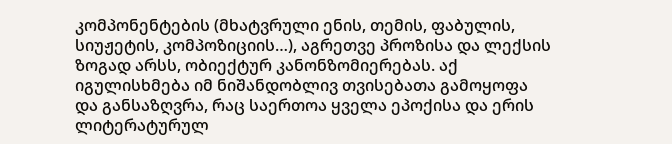კომპონენტების (მხატვრული ენის, თემის, ფაბულის, სიუჟეტის, კომპოზიციის…), აგრეთვე პროზისა და ლექსის ზოგად არსს, ობიექტურ კანონზომიერებას. აქ იგულისხმება იმ ნიშანდობლივ თვისებათა გამოყოფა და განსაზღვრა, რაც საერთოა ყველა ეპოქისა და ერის ლიტერატურულ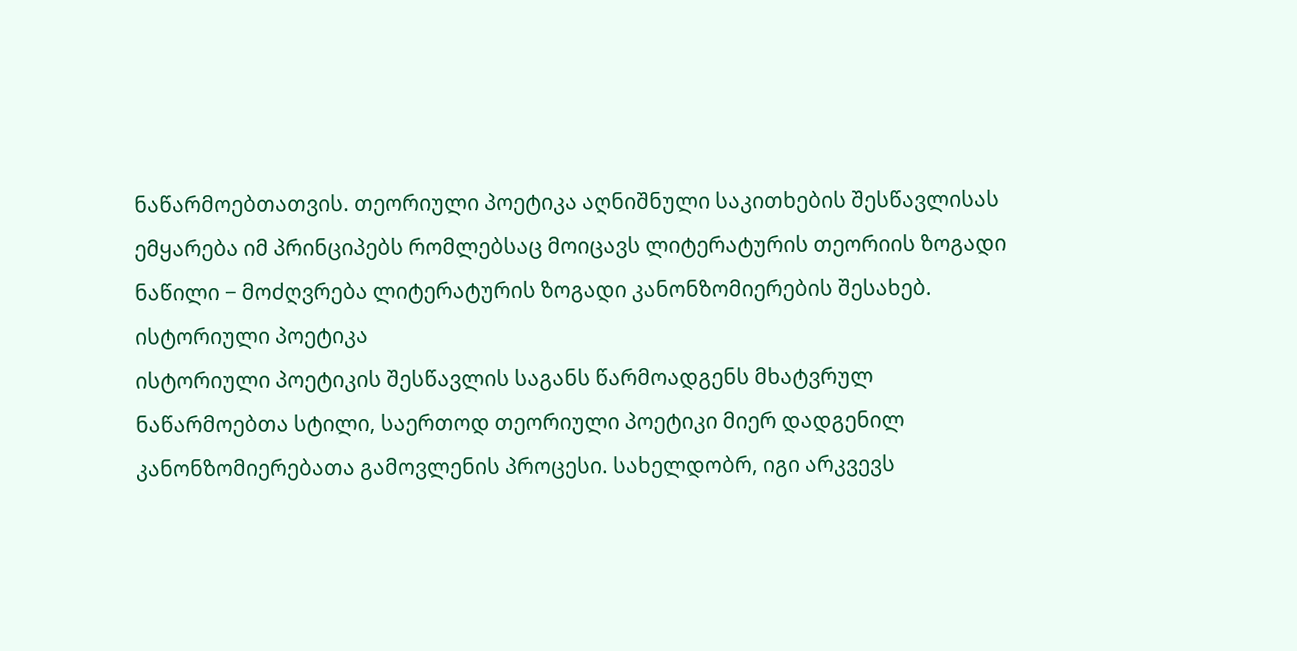ნაწარმოებთათვის. თეორიული პოეტიკა აღნიშნული საკითხების შესწავლისას ემყარება იმ პრინციპებს რომლებსაც მოიცავს ლიტერატურის თეორიის ზოგადი ნაწილი − მოძღვრება ლიტერატურის ზოგადი კანონზომიერების შესახებ.
ისტორიული პოეტიკა
ისტორიული პოეტიკის შესწავლის საგანს წარმოადგენს მხატვრულ ნაწარმოებთა სტილი, საერთოდ თეორიული პოეტიკი მიერ დადგენილ კანონზომიერებათა გამოვლენის პროცესი. სახელდობრ, იგი არკვევს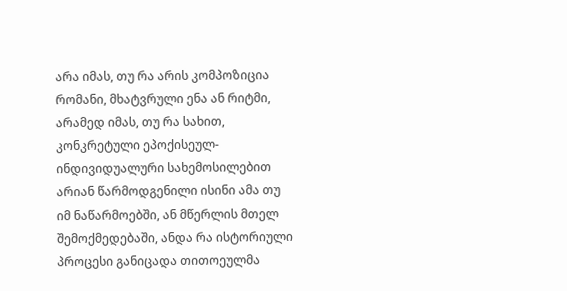არა იმას, თუ რა არის კომპოზიცია რომანი, მხატვრული ენა ან რიტმი, არამედ იმას, თუ რა სახით, კონკრეტული ეპოქისეულ-ინდივიდუალური სახემოსილებით არიან წარმოდგენილი ისინი ამა თუ იმ ნაწარმოებში, ან მწერლის მთელ შემოქმედებაში, ანდა რა ისტორიული პროცესი განიცადა თითოეულმა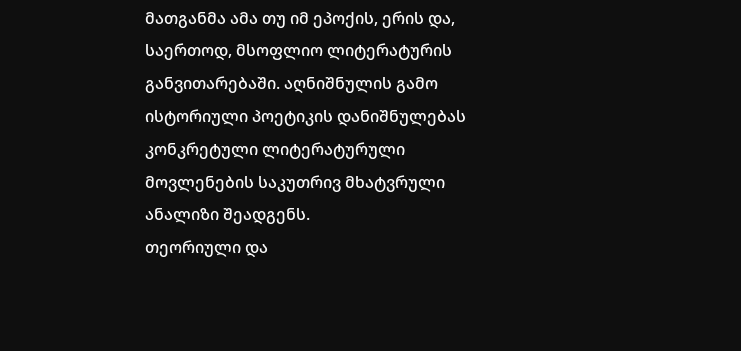მათგანმა ამა თუ იმ ეპოქის, ერის და, საერთოდ, მსოფლიო ლიტერატურის განვითარებაში. აღნიშნულის გამო ისტორიული პოეტიკის დანიშნულებას კონკრეტული ლიტერატურული მოვლენების საკუთრივ მხატვრული ანალიზი შეადგენს.
თეორიული და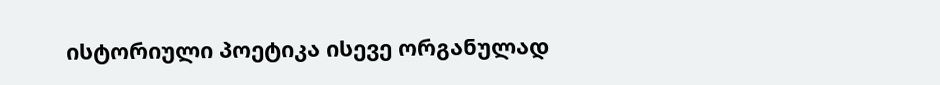ისტორიული პოეტიკა ისევე ორგანულად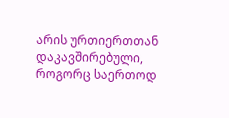არის ურთიერთთან დაკავშირებული, როგორც საერთოდ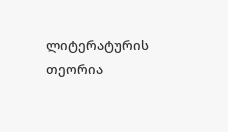ლიტერატურის თეორია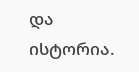და ისტორია.